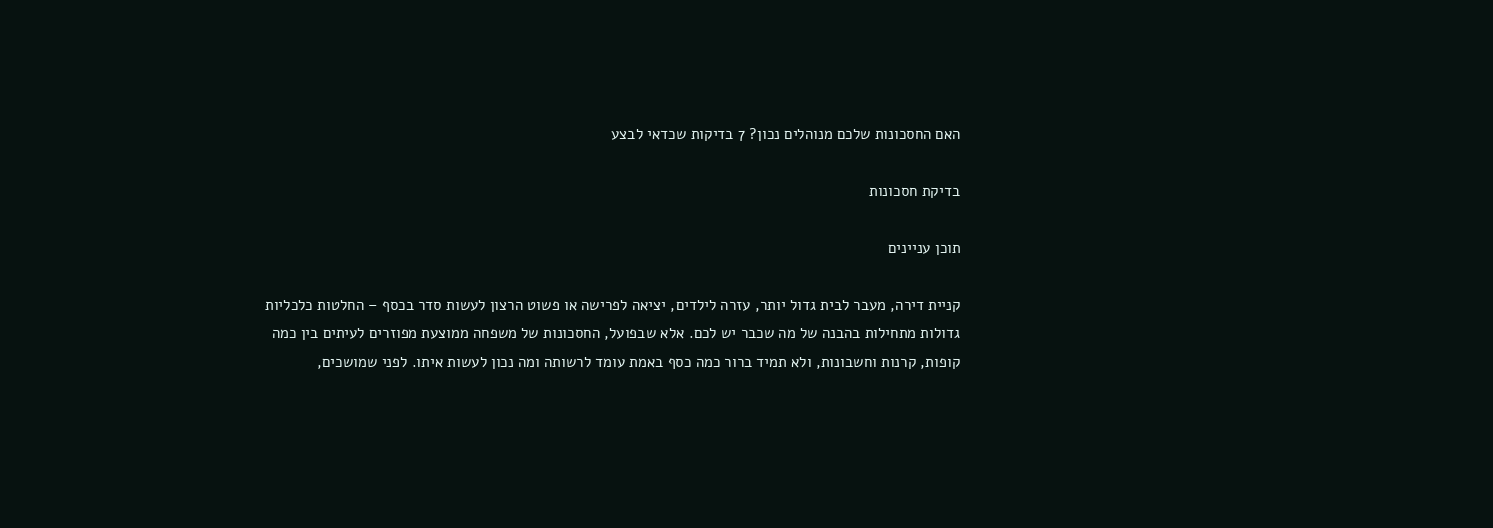האם החסכונות שלכם מנוהלים נכון? 7 בדיקות שכדאי לבצע

בדיקת חסכונות

תוכן עניינים

קניית דירה, מעבר לבית גדול יותר, עזרה לילדים, יציאה לפרישה או פשוט הרצון לעשות סדר בכסף – החלטות כלכליות גדולות מתחילות בהבנה של מה שכבר יש לכם. אלא שבפועל, החסכונות של משפחה ממוצעת מפוזרים לעיתים בין כמה קופות, קרנות וחשבונות, ולא תמיד ברור כמה כסף באמת עומד לרשותה ומה נכון לעשות איתו. לפני שמושכים,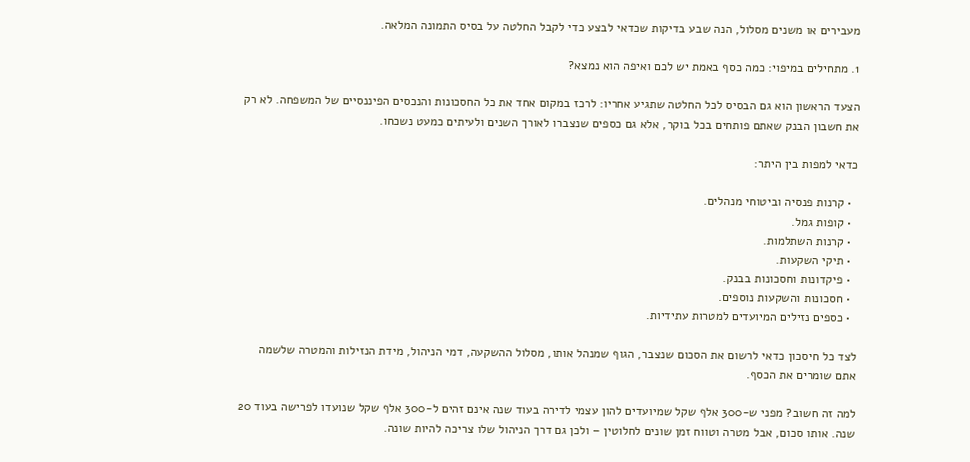מעבירים או משנים מסלול, הנה שבע בדיקות שכדאי לבצע כדי לקבל החלטה על בסיס התמונה המלאה.

1. מתחילים במיפוי: כמה כסף באמת יש לכם ואיפה הוא נמצא?

הצעד הראשון הוא גם הבסיס לכל החלטה שתגיע אחריו: לרכז במקום אחד את כל החסכונות והנכסים הפיננסיים של המשפחה. לא רק את חשבון הבנק שאתם פותחים בכל בוקר, אלא גם כספים שנצברו לאורך השנים ולעיתים כמעט נשכחו.

כדאי למפות בין היתר:

  • קרנות פנסיה וביטוחי מנהלים.
  • קופות גמל.
  • קרנות השתלמות.
  • תיקי השקעות.
  • פיקדונות וחסכונות בבנק.
  • חסכונות והשקעות נוספים.
  • כספים נזילים המיועדים למטרות עתידיות.

לצד כל חיסכון כדאי לרשום את הסכום שנצבר, הגוף שמנהל אותו, מסלול ההשקעה, דמי הניהול, מידת הנזילות והמטרה שלשמה אתם שומרים את הכסף.

למה זה חשוב? מפני ש-300 אלף שקל שמיועדים להון עצמי לדירה בעוד שנה אינם זהים ל-300 אלף שקל שנועדו לפרישה בעוד 20 שנה. אותו סכום, אבל מטרה וטווח זמן שונים לחלוטין – ולכן גם דרך הניהול שלו צריכה להיות שונה.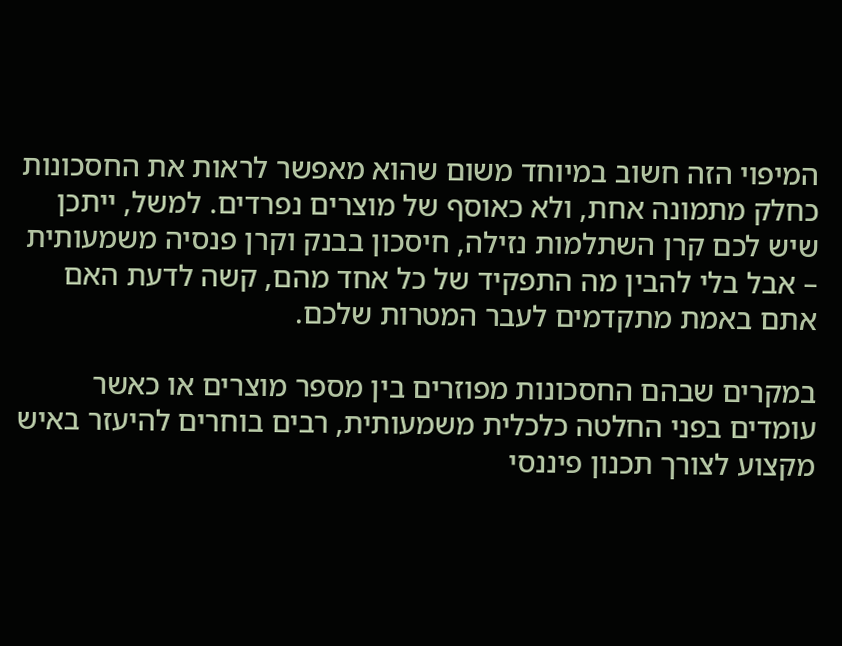המיפוי הזה חשוב במיוחד משום שהוא מאפשר לראות את החסכונות כחלק מתמונה אחת, ולא כאוסף של מוצרים נפרדים. למשל, ייתכן שיש לכם קרן השתלמות נזילה, חיסכון בבנק וקרן פנסיה משמעותית – אבל בלי להבין מה התפקיד של כל אחד מהם, קשה לדעת האם אתם באמת מתקדמים לעבר המטרות שלכם.

במקרים שבהם החסכונות מפוזרים בין מספר מוצרים או כאשר עומדים בפני החלטה כלכלית משמעותית, רבים בוחרים להיעזר באיש מקצוע לצורך תכנון פיננסי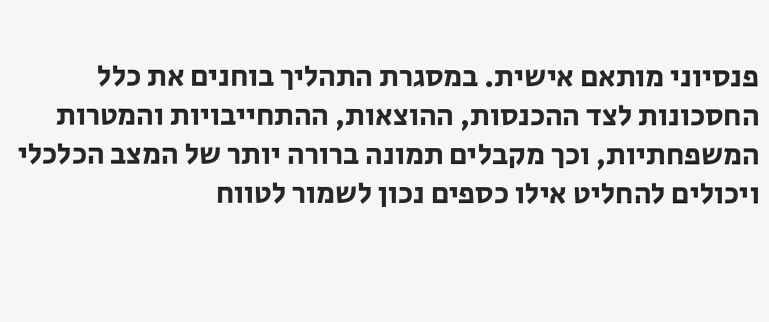פנסיוני מותאם אישית. במסגרת התהליך בוחנים את כלל החסכונות לצד ההכנסות, ההוצאות, ההתחייבויות והמטרות המשפחתיות, וכך מקבלים תמונה ברורה יותר של המצב הכלכלי ויכולים להחליט אילו כספים נכון לשמור לטווח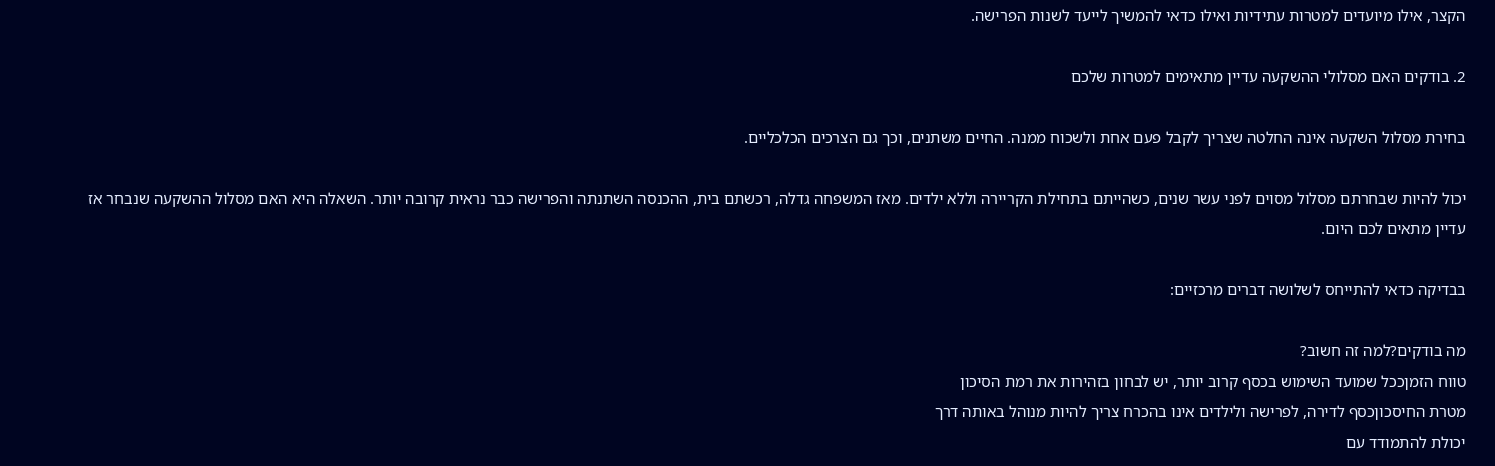הקצר, אילו מיועדים למטרות עתידיות ואילו כדאי להמשיך לייעד לשנות הפרישה.

2. בודקים האם מסלולי ההשקעה עדיין מתאימים למטרות שלכם

בחירת מסלול השקעה אינה החלטה שצריך לקבל פעם אחת ולשכוח ממנה. החיים משתנים, וכך גם הצרכים הכלכליים.

יכול להיות שבחרתם מסלול מסוים לפני עשר שנים, כשהייתם בתחילת הקריירה וללא ילדים. מאז המשפחה גדלה, רכשתם בית, ההכנסה השתנתה והפרישה כבר נראית קרובה יותר. השאלה היא האם מסלול ההשקעה שנבחר אז עדיין מתאים לכם היום.

בבדיקה כדאי להתייחס לשלושה דברים מרכזיים:

מה בודקים?למה זה חשוב?
טווח הזמןככל שמועד השימוש בכסף קרוב יותר, יש לבחון בזהירות את רמת הסיכון
מטרת החיסכוןכסף לדירה, לפרישה ולילדים אינו בהכרח צריך להיות מנוהל באותה דרך
יכולת להתמודד עם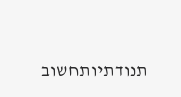תנודתיותחשוב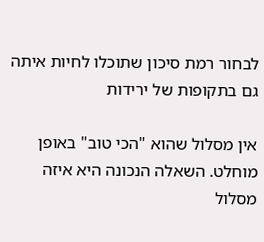לבחור רמת סיכון שתוכלו לחיות איתה גם בתקופות של ירידות

אין מסלול שהוא "הכי טוב" באופן מוחלט. השאלה הנכונה היא איזה מסלול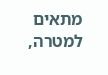מתאים למטרה,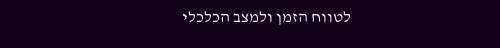לטווח הזמן ולמצב הכלכלי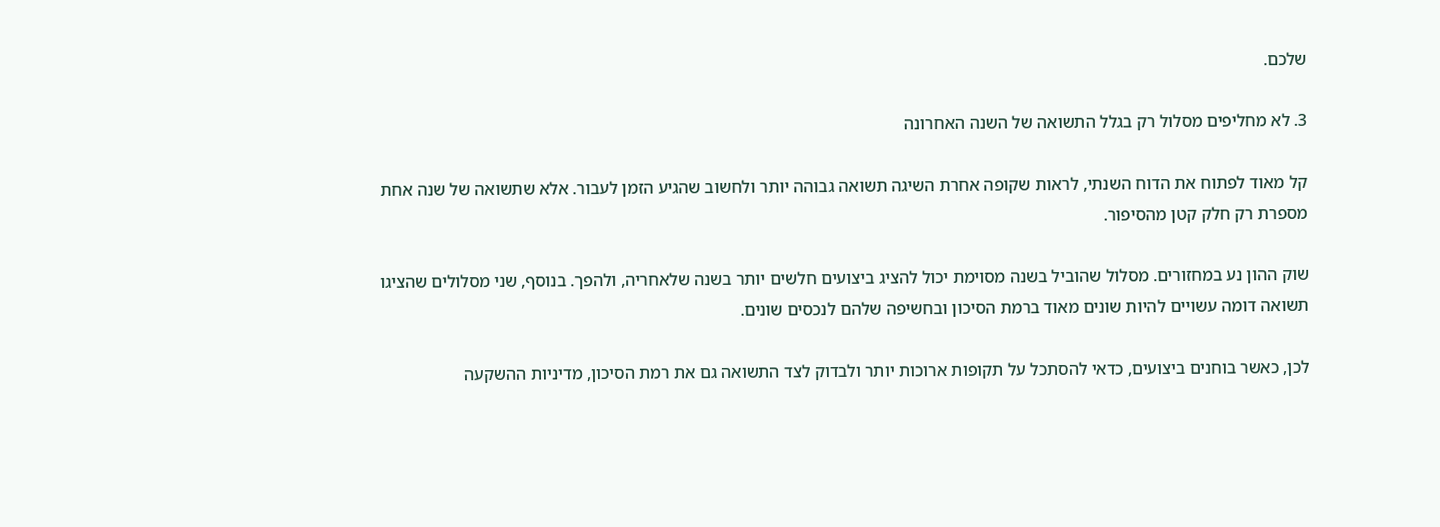שלכם.

3. לא מחליפים מסלול רק בגלל התשואה של השנה האחרונה

קל מאוד לפתוח את הדוח השנתי, לראות שקופה אחרת השיגה תשואה גבוהה יותר ולחשוב שהגיע הזמן לעבור. אלא שתשואה של שנה אחת מספרת רק חלק קטן מהסיפור.

שוק ההון נע במחזורים. מסלול שהוביל בשנה מסוימת יכול להציג ביצועים חלשים יותר בשנה שלאחריה, ולהפך. בנוסף, שני מסלולים שהציגו תשואה דומה עשויים להיות שונים מאוד ברמת הסיכון ובחשיפה שלהם לנכסים שונים.

לכן, כאשר בוחנים ביצועים, כדאי להסתכל על תקופות ארוכות יותר ולבדוק לצד התשואה גם את רמת הסיכון, מדיניות ההשקעה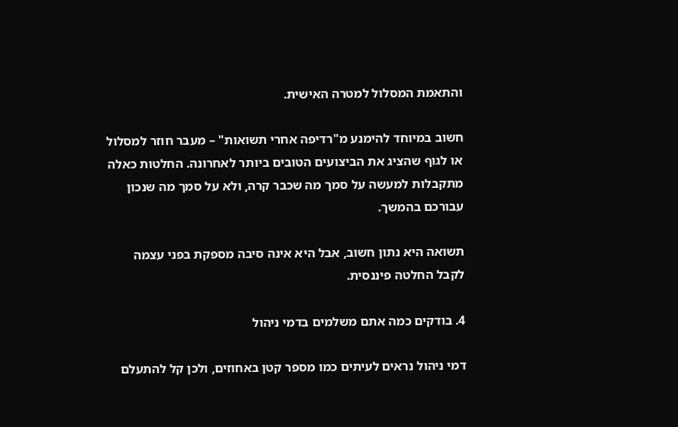והתאמת המסלול למטרה האישית.

חשוב במיוחד להימנע מ"רדיפה אחרי תשואות" – מעבר חוזר למסלול או לגוף שהציג את הביצועים הטובים ביותר לאחרונה. החלטות כאלה מתקבלות למעשה על סמך מה שכבר קרה, ולא על סמך מה שנכון עבורכם בהמשך.

תשואה היא נתון חשוב, אבל היא אינה סיבה מספקת בפני עצמה לקבל החלטה פיננסית.

4. בודקים כמה אתם משלמים בדמי ניהול

דמי ניהול נראים לעיתים כמו מספר קטן באחוזים, ולכן קל להתעלם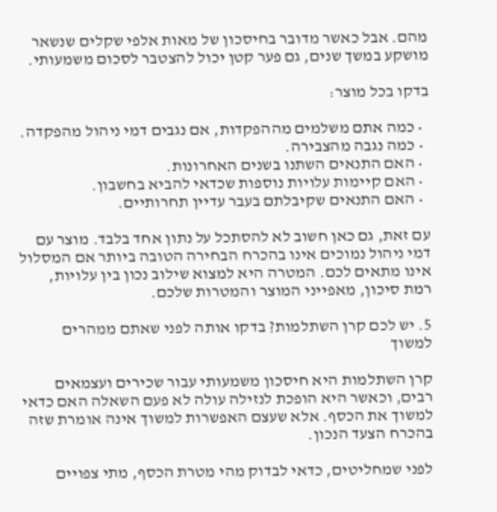מהם. אבל כאשר מדובר בחיסכון של מאות אלפי שקלים שנשאר מושקע במשך שנים, גם פער קטן יכול להצטבר לסכום משמעותי.

בדקו בכל מוצר:

  • כמה אתם משלמים מההפקדות, אם נגבים דמי ניהול מהפקדה.
  • כמה נגבה מהצבירה.
  • האם התנאים השתנו בשנים האחרונות.
  • האם קיימות עלויות נוספות שכדאי להביא בחשבון.
  • האם התנאים שקיבלתם בעבר עדיין תחרותיים.

עם זאת, גם כאן חשוב לא להסתכל על נתון אחד בלבד. מוצר עם דמי ניהול נמוכים אינו בהכרח הבחירה הטובה ביותר אם המסלול אינו מתאים לכם. המטרה היא למצוא שילוב נכון בין עלויות, רמת סיכון, מאפייני המוצר והמטרות שלכם.

5. יש לכם קרן השתלמות? בדקו אותה לפני שאתם ממהרים למשוך

קרן השתלמות היא חיסכון משמעותי עבור שכירים ועצמאים רבים, וכאשר היא הופכת לנזילה עולה לא פעם השאלה האם כדאי למשוך את הכסף. אלא שעצם האפשרות למשוך אינה אומרת שזה בהכרח הצעד הנכון.

לפני שמחליטים, כדאי לבדוק מהי מטרת הכסף, מתי צפויים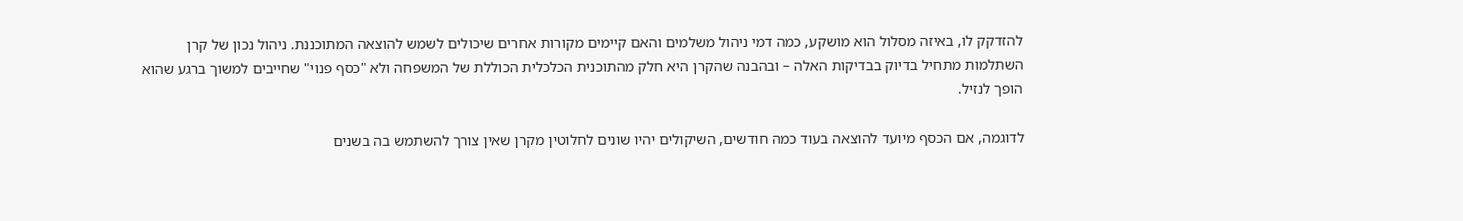להזדקק לו, באיזה מסלול הוא מושקע, כמה דמי ניהול משלמים והאם קיימים מקורות אחרים שיכולים לשמש להוצאה המתוכננת. ניהול נכון של קרן השתלמות מתחיל בדיוק בבדיקות האלה – ובהבנה שהקרן היא חלק מהתוכנית הכלכלית הכוללת של המשפחה ולא "כסף פנוי" שחייבים למשוך ברגע שהוא הופך לנזיל.

לדוגמה, אם הכסף מיועד להוצאה בעוד כמה חודשים, השיקולים יהיו שונים לחלוטין מקרן שאין צורך להשתמש בה בשנים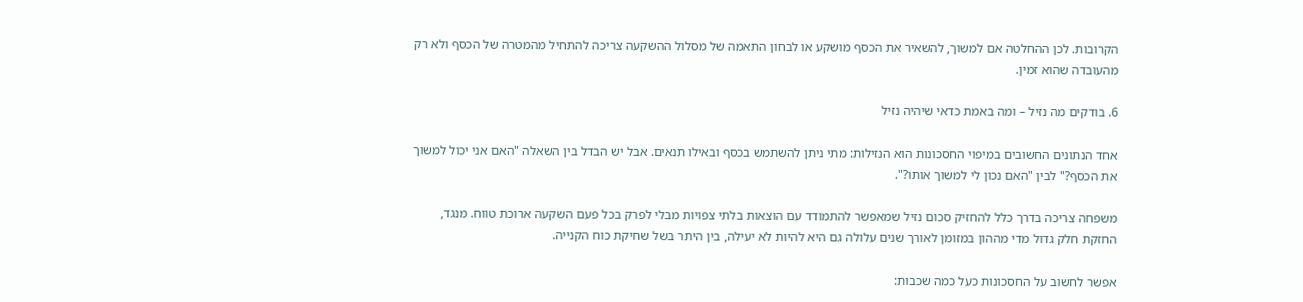הקרובות. לכן ההחלטה אם למשוך, להשאיר את הכסף מושקע או לבחון התאמה של מסלול ההשקעה צריכה להתחיל מהמטרה של הכסף ולא רק מהעובדה שהוא זמין.

6. בודקים מה נזיל – ומה באמת כדאי שיהיה נזיל

אחד הנתונים החשובים במיפוי החסכונות הוא הנזילות: מתי ניתן להשתמש בכסף ובאילו תנאים. אבל יש הבדל בין השאלה "האם אני יכול למשוך את הכסף?" לבין "האם נכון לי למשוך אותו?".

משפחה צריכה בדרך כלל להחזיק סכום נזיל שמאפשר להתמודד עם הוצאות בלתי צפויות מבלי לפרק בכל פעם השקעה ארוכת טווח. מנגד, החזקת חלק גדול מדי מההון במזומן לאורך שנים עלולה גם היא להיות לא יעילה, בין היתר בשל שחיקת כוח הקנייה.

אפשר לחשוב על החסכונות כעל כמה שכבות: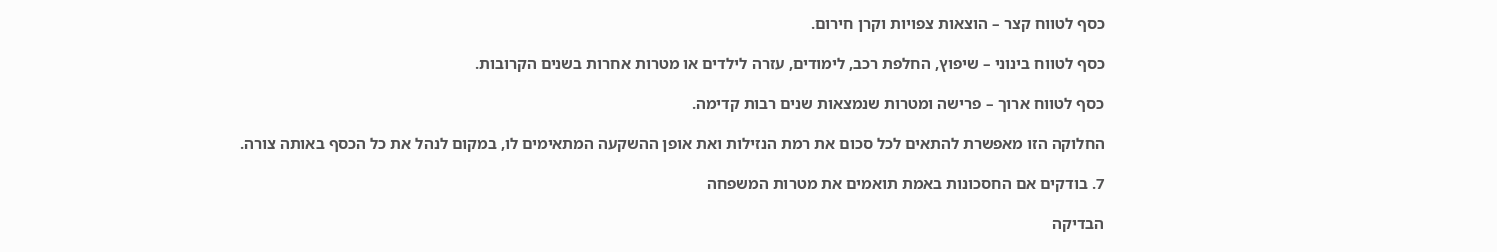כסף לטווח קצר – הוצאות צפויות וקרן חירום.

כסף לטווח בינוני – שיפוץ, החלפת רכב, לימודים, עזרה לילדים או מטרות אחרות בשנים הקרובות.

כסף לטווח ארוך – פרישה ומטרות שנמצאות שנים רבות קדימה.

החלוקה הזו מאפשרת להתאים לכל סכום את רמת הנזילות ואת אופן ההשקעה המתאימים לו, במקום לנהל את כל הכסף באותה צורה.

7. בודקים אם החסכונות באמת תואמים את מטרות המשפחה

הבדיקה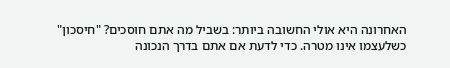האחרונה היא אולי החשובה ביותר: בשביל מה אתם חוסכים? "חיסכון" כשלעצמו אינו מטרה. כדי לדעת אם אתם בדרך הנכונה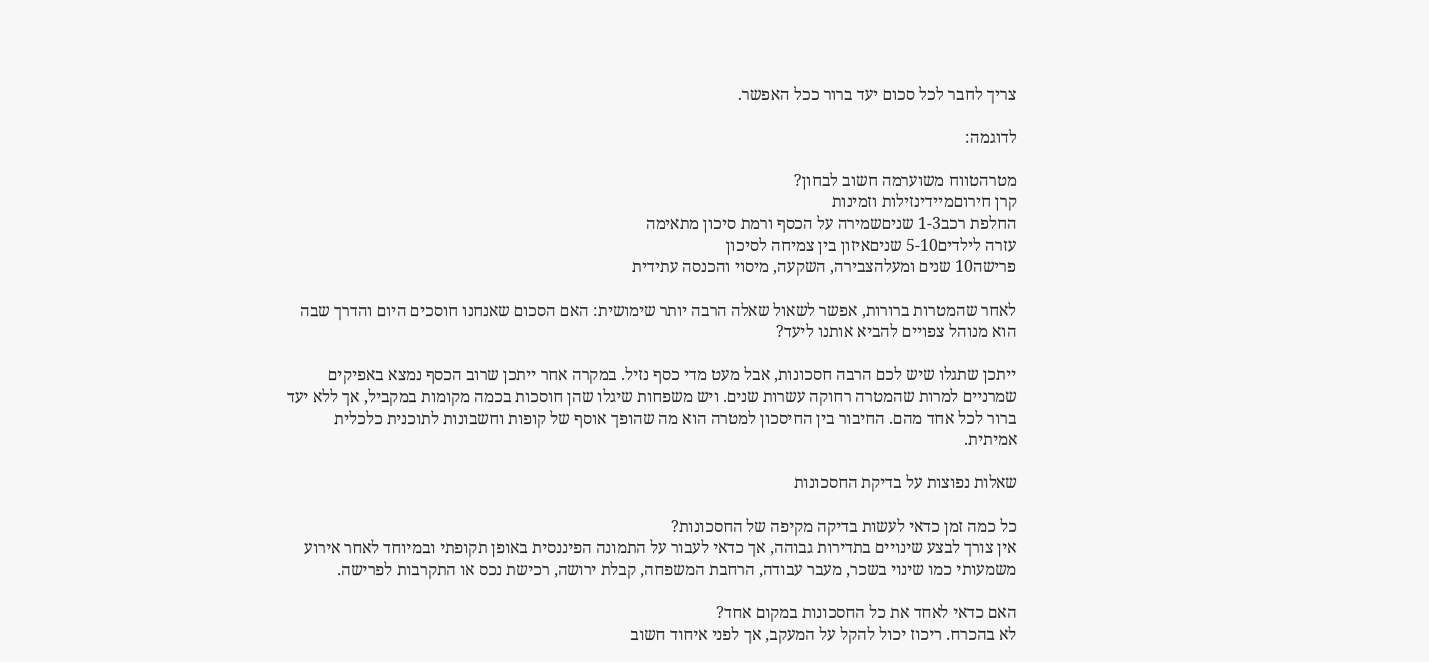צריך לחבר לכל סכום יעד ברור ככל האפשר.

לדוגמה:

מטרהטווח משוערמה חשוב לבחון?
קרן חירוםמיידינזילות וזמינות
החלפת רכב1-3 שניםשמירה על הכסף ורמת סיכון מתאימה
עזרה לילדים5-10 שניםאיזון בין צמיחה לסיכון
פרישה10 שנים ומעלהצבירה, השקעה, מיסוי והכנסה עתידית

לאחר שהמטרות ברורות, אפשר לשאול שאלה הרבה יותר שימושית: האם הסכום שאנחנו חוסכים היום והדרך שבה הוא מנוהל צפויים להביא אותנו ליעד?

ייתכן שתגלו שיש לכם הרבה חסכונות, אבל מעט מדי כסף נזיל. במקרה אחר ייתכן שרוב הכסף נמצא באפיקים שמרניים למרות שהמטרה רחוקה עשרות שנים. ויש משפחות שיגלו שהן חוסכות בכמה מקומות במקביל, אך ללא יעד ברור לכל אחד מהם. החיבור בין החיסכון למטרה הוא מה שהופך אוסף של קופות וחשבונות לתוכנית כלכלית אמיתית.

שאלות נפוצות על בדיקת החסכונות

כל כמה זמן כדאי לעשות בדיקה מקיפה של החסכונות?
אין צורך לבצע שינויים בתדירות גבוהה, אך כדאי לעבור על התמונה הפיננסית באופן תקופתי ובמיוחד לאחר אירוע משמעותי כמו שינוי בשכר, מעבר עבודה, הרחבת המשפחה, קבלת ירושה, רכישת נכס או התקרבות לפרישה.

האם כדאי לאחד את כל החסכונות במקום אחד?
לא בהכרח. ריכוז יכול להקל על המעקב, אך לפני איחוד חשוב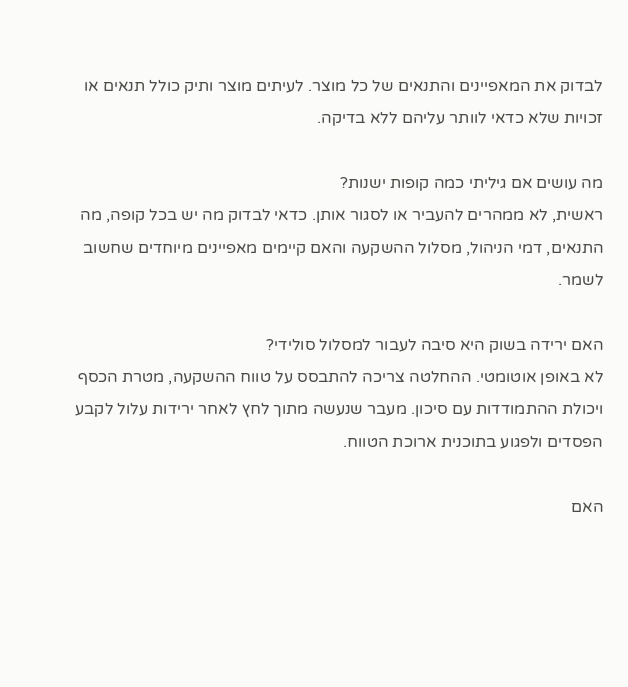לבדוק את המאפיינים והתנאים של כל מוצר. לעיתים מוצר ותיק כולל תנאים או זכויות שלא כדאי לוותר עליהם ללא בדיקה.

מה עושים אם גיליתי כמה קופות ישנות?
ראשית, לא ממהרים להעביר או לסגור אותן. כדאי לבדוק מה יש בכל קופה, מה התנאים, דמי הניהול, מסלול ההשקעה והאם קיימים מאפיינים מיוחדים שחשוב לשמר.

האם ירידה בשוק היא סיבה לעבור למסלול סולידי?
לא באופן אוטומטי. ההחלטה צריכה להתבסס על טווח ההשקעה, מטרת הכסף ויכולת ההתמודדות עם סיכון. מעבר שנעשה מתוך לחץ לאחר ירידות עלול לקבע הפסדים ולפגוע בתוכנית ארוכת הטווח.

האם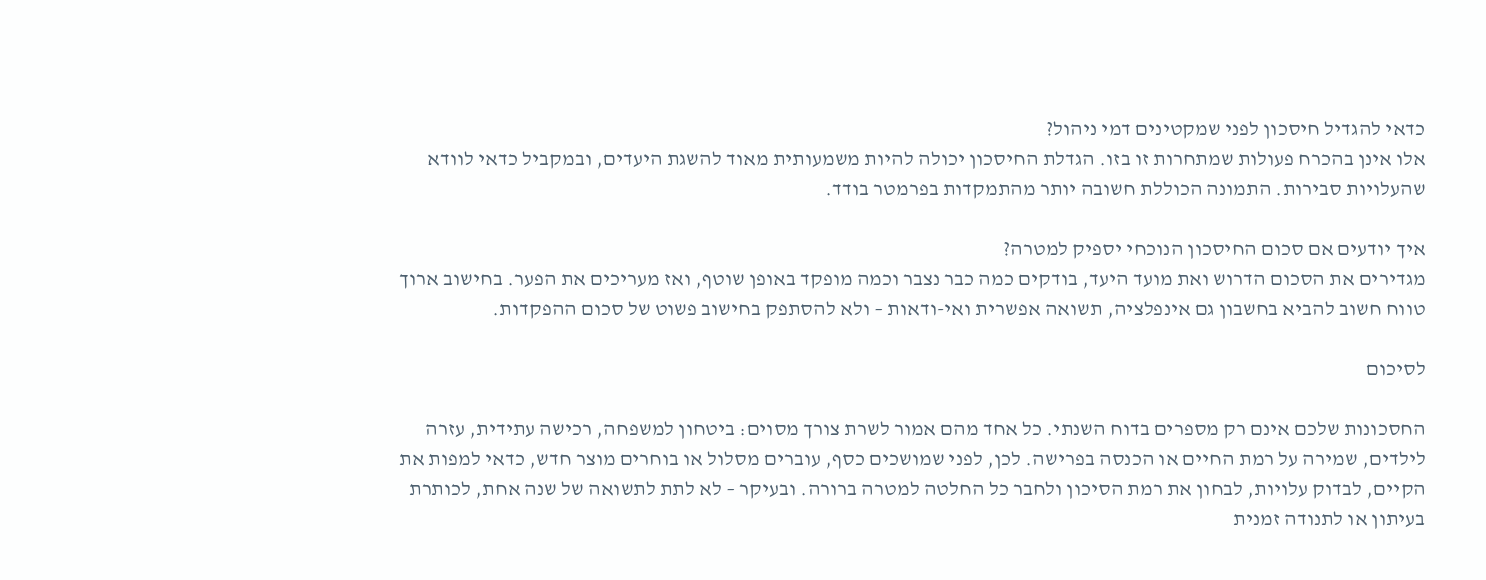כדאי להגדיל חיסכון לפני שמקטינים דמי ניהול?
אלו אינן בהכרח פעולות שמתחרות זו בזו. הגדלת החיסכון יכולה להיות משמעותית מאוד להשגת היעדים, ובמקביל כדאי לוודא שהעלויות סבירות. התמונה הכוללת חשובה יותר מהתמקדות בפרמטר בודד.

איך יודעים אם סכום החיסכון הנוכחי יספיק למטרה?
מגדירים את הסכום הדרוש ואת מועד היעד, בודקים כמה כבר נצבר וכמה מופקד באופן שוטף, ואז מעריכים את הפער. בחישוב ארוך טווח חשוב להביא בחשבון גם אינפלציה, תשואה אפשרית ואי-ודאות – ולא להסתפק בחישוב פשוט של סכום ההפקדות.

לסיכום

החסכונות שלכם אינם רק מספרים בדוח השנתי. כל אחד מהם אמור לשרת צורך מסוים: ביטחון למשפחה, רכישה עתידית, עזרה לילדים, שמירה על רמת החיים או הכנסה בפרישה. לכן, לפני שמושכים כסף, עוברים מסלול או בוחרים מוצר חדש, כדאי למפות את הקיים, לבדוק עלויות, לבחון את רמת הסיכון ולחבר כל החלטה למטרה ברורה. ובעיקר – לא לתת לתשואה של שנה אחת, לכותרת בעיתון או לתנודה זמנית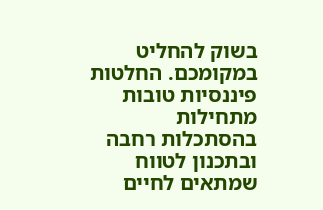בשוק להחליט במקומכם. החלטות פיננסיות טובות מתחילות בהסתכלות רחבה ובתכנון לטווח שמתאים לחיים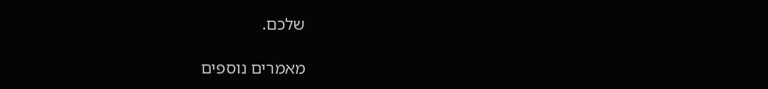שלכם.

מאמרים נוספים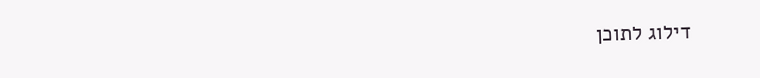דילוג לתוכן